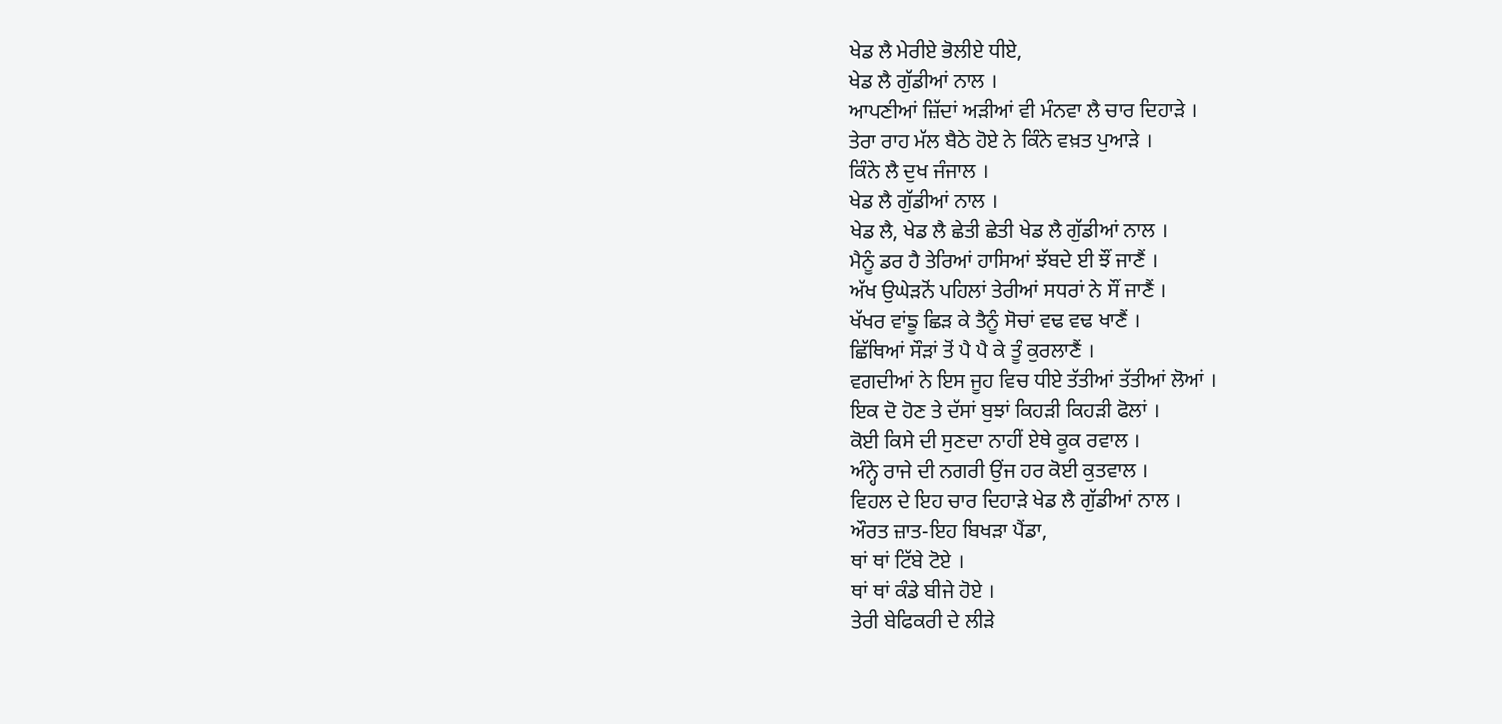ਖੇਡ ਲੈ ਮੇਰੀਏ ਭੋਲੀਏ ਧੀਏ,
ਖੇਡ ਲੈ ਗੁੱਡੀਆਂ ਨਾਲ ।
ਆਪਣੀਆਂ ਜ਼ਿੱਦਾਂ ਅੜੀਆਂ ਵੀ ਮੰਨਵਾ ਲੈ ਚਾਰ ਦਿਹਾੜੇ ।
ਤੇਰਾ ਰਾਹ ਮੱਲ ਬੈਠੇ ਹੋਏ ਨੇ ਕਿੰਨੇ ਵਖ਼ਤ ਪੁਆੜੇ ।
ਕਿੰਨੇ ਲੈ ਦੁਖ ਜੰਜਾਲ ।
ਖੇਡ ਲੈ ਗੁੱਡੀਆਂ ਨਾਲ ।
ਖੇਡ ਲੈ, ਖੇਡ ਲੈ ਛੇਤੀ ਛੇਤੀ ਖੇਡ ਲੈ ਗੁੱਡੀਆਂ ਨਾਲ ।
ਮੈਨੂੰ ਡਰ ਹੈ ਤੇਰਿਆਂ ਹਾਸਿਆਂ ਝੱਬਦੇ ਈ ਝੌਂ ਜਾਣੈਂ ।
ਅੱਖ ਉਘੇੜਨੋਂ ਪਹਿਲਾਂ ਤੇਰੀਆਂ ਸਧਰਾਂ ਨੇ ਸੌਂ ਜਾਣੈਂ ।
ਖੱਖਰ ਵਾਂਙੂ ਛਿੜ ਕੇ ਤੈਨੂੰ ਸੋਚਾਂ ਵਢ ਵਢ ਖਾਣੈਂ ।
ਛਿੱਥਿਆਂ ਸੌੜਾਂ ਤੋਂ ਪੈ ਪੈ ਕੇ ਤੂੰ ਕੁਰਲਾਣੈਂ ।
ਵਗਦੀਆਂ ਨੇ ਇਸ ਜੂਹ ਵਿਚ ਧੀਏ ਤੱਤੀਆਂ ਤੱਤੀਆਂ ਲੋਆਂ ।
ਇਕ ਦੋ ਹੋਣ ਤੇ ਦੱਸਾਂ ਬੁਝਾਂ ਕਿਹੜੀ ਕਿਹੜੀ ਫੋਲਾਂ ।
ਕੋਈ ਕਿਸੇ ਦੀ ਸੁਣਦਾ ਨਾਹੀਂ ਏਥੇ ਕੂਕ ਰਵਾਲ ।
ਅੰਨ੍ਹੇ ਰਾਜੇ ਦੀ ਨਗਰੀ ਉਂਜ ਹਰ ਕੋਈ ਕੁਤਵਾਲ ।
ਵਿਹਲ ਦੇ ਇਹ ਚਾਰ ਦਿਹਾੜੇ ਖੇਡ ਲੈ ਗੁੱਡੀਆਂ ਨਾਲ ।
ਔਰਤ ਜ਼ਾਤ-ਇਹ ਬਿਖੜਾ ਪੈਂਡਾ,
ਥਾਂ ਥਾਂ ਟਿੱਬੇ ਟੋਏ ।
ਥਾਂ ਥਾਂ ਕੰਡੇ ਬੀਜੇ ਹੋਏ ।
ਤੇਰੀ ਬੇਫਿਕਰੀ ਦੇ ਲੀੜੇ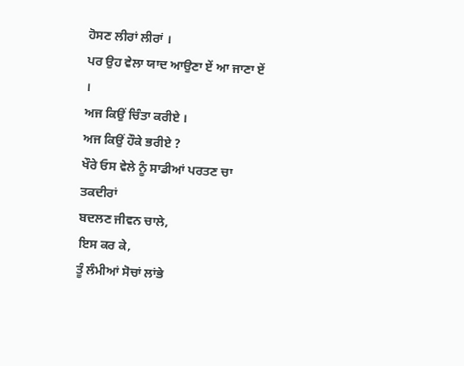ਹੋਸਣ ਲੀਰਾਂ ਲੀਰਾਂ ।
ਪਰ ਉਹ ਵੇਲਾ ਯਾਦ ਆਉਣਾ ਏਂ ਆ ਜਾਣਾ ਏਂ ।
ਅਜ ਕਿਉਂ ਚਿੰਤਾ ਕਰੀਏ ।
ਅਜ ਕਿਉਂ ਹੌਕੇ ਭਰੀਏ ?
ਖੌਰੇ ਓਸ ਵੇਲੇ ਨੂੰ ਸਾਡੀਆਂ ਪਰਤਣ ਚਾ ਤਕਦੀਰਾਂ
ਬਦਲਣ ਜੀਵਨ ਚਾਲੇ,
ਇਸ ਕਰ ਕੇ,
ਤੂੰ ਲੰਮੀਆਂ ਸੋਚਾਂ ਲਾਂਭੇ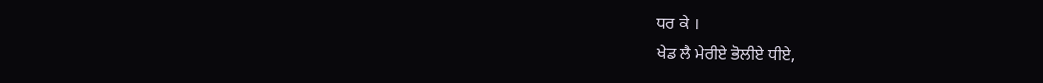ਧਰ ਕੇ ।
ਖੇਡ ਲੈ ਮੇਰੀਏ ਭੋਲੀਏ ਧੀਏ,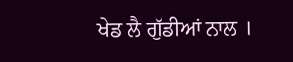ਖੇਡ ਲੈ ਗੁੱਡੀਆਂ ਨਾਲ ।